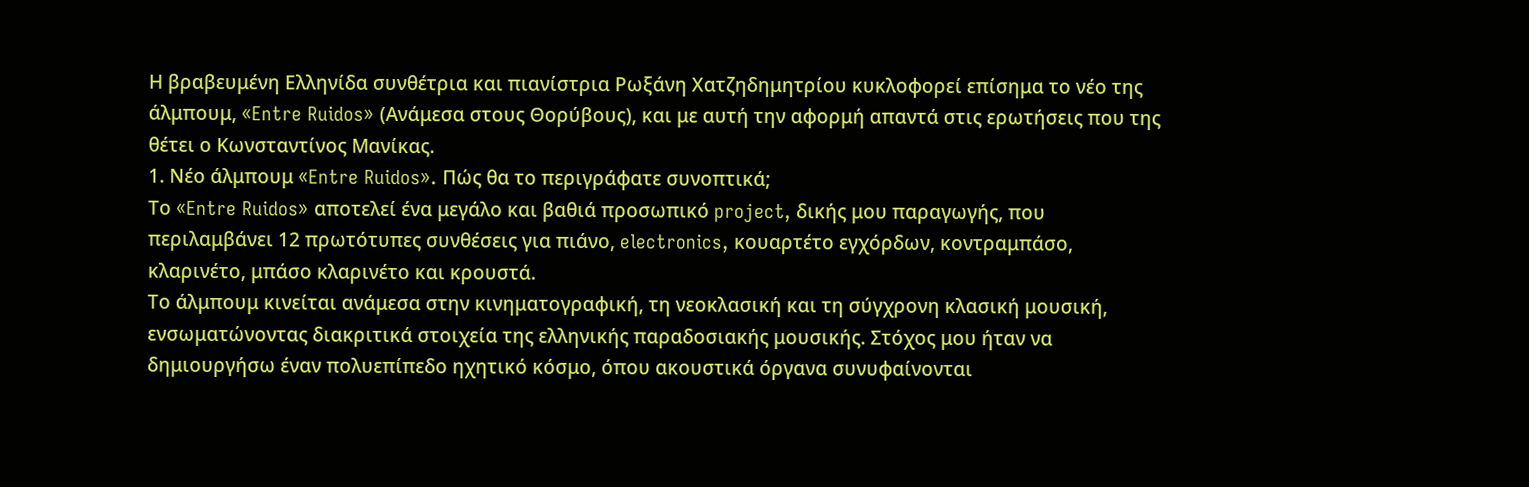Η βραβευμένη Ελληνίδα συνθέτρια και πιανίστρια Ρωξάνη Χατζηδημητρίου κυκλοφορεί επίσημα το νέο της άλμπουμ, «Entre Ruidos» (Ανάμεσα στους Θορύβους), και με αυτή την αφορμή απαντά στις ερωτήσεις που της θέτει ο Κωνσταντίνος Μανίκας.
1. Νέο άλμπουμ «Entre Ruidos». Πώς θα το περιγράφατε συνοπτικά;
Το «Entre Ruidos» αποτελεί ένα μεγάλο και βαθιά προσωπικό project, δικής μου παραγωγής, που περιλαμβάνει 12 πρωτότυπες συνθέσεις για πιάνο, electronics, κουαρτέτο εγχόρδων, κοντραμπάσο, κλαρινέτο, μπάσο κλαρινέτο και κρουστά.
Το άλμπουμ κινείται ανάμεσα στην κινηματογραφική, τη νεοκλασική και τη σύγχρονη κλασική μουσική, ενσωματώνοντας διακριτικά στοιχεία της ελληνικής παραδοσιακής μουσικής. Στόχος μου ήταν να δημιουργήσω έναν πολυεπίπεδο ηχητικό κόσμο, όπου ακουστικά όργανα συνυφαίνονται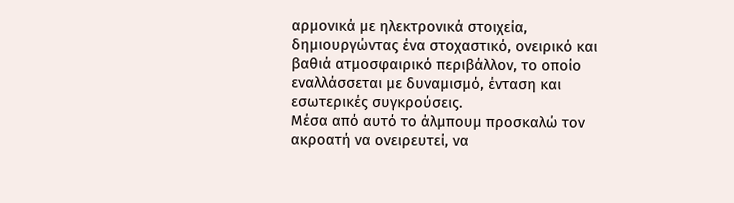αρμονικά με ηλεκτρονικά στοιχεία, δημιουργώντας ένα στοχαστικό, ονειρικό και βαθιά ατμοσφαιρικό περιβάλλον, το οποίο εναλλάσσεται με δυναμισμό, ένταση και εσωτερικές συγκρούσεις.
Μέσα από αυτό το άλμπουμ προσκαλώ τον ακροατή να ονειρευτεί, να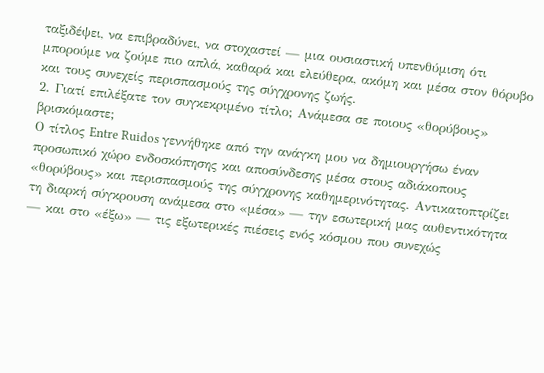ταξιδέψει, να επιβραδύνει, να στοχαστεί — μια ουσιαστική υπενθύμιση ότι μπορούμε να ζούμε πιο απλά, καθαρά και ελεύθερα, ακόμη και μέσα στον θόρυβο και τους συνεχείς περισπασμούς της σύγχρονης ζωής.
2. Γιατί επιλέξατε τον συγκεκριμένο τίτλο; Ανάμεσα σε ποιους «θορύβους» βρισκόμαστε;
Ο τίτλος Entre Ruidos γεννήθηκε από την ανάγκη μου να δημιουργήσω έναν προσωπικό χώρο ενδοσκόπησης και αποσύνδεσης μέσα στους αδιάκοπους «θορύβους» και περισπασμούς της σύγχρονης καθημερινότητας. Αντικατοπτρίζει τη διαρκή σύγκρουση ανάμεσα στο «μέσα» — την εσωτερική μας αυθεντικότητα — και στο «έξω» — τις εξωτερικές πιέσεις ενός κόσμου που συνεχώς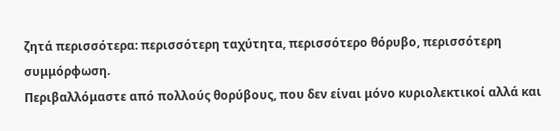ζητά περισσότερα: περισσότερη ταχύτητα, περισσότερο θόρυβο, περισσότερη συμμόρφωση.
Περιβαλλόμαστε από πολλούς θορύβους, που δεν είναι μόνο κυριολεκτικοί αλλά και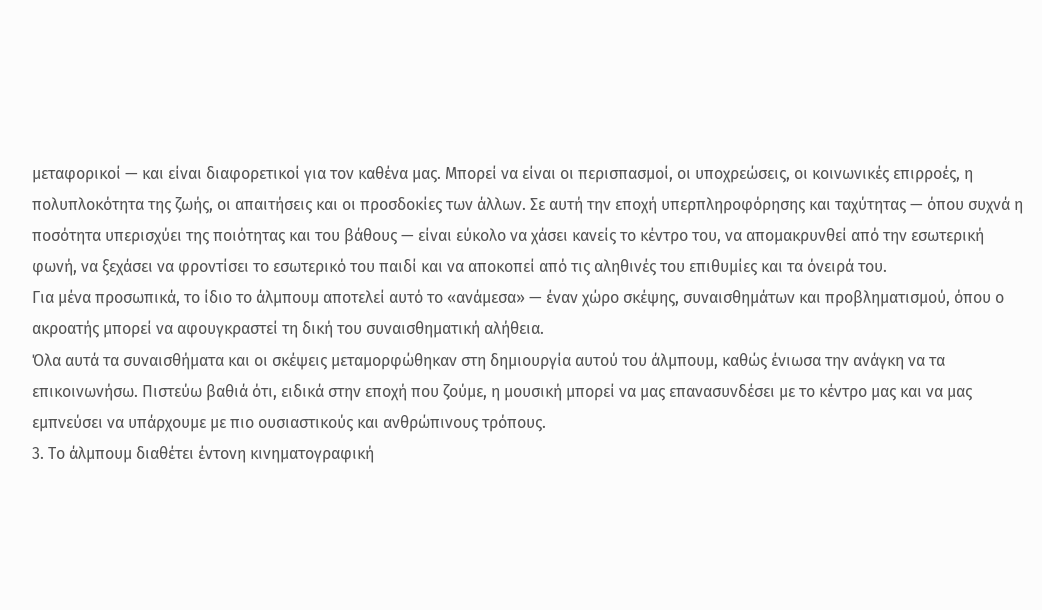μεταφορικοί — και είναι διαφορετικοί για τον καθένα μας. Μπορεί να είναι οι περισπασμοί, οι υποχρεώσεις, οι κοινωνικές επιρροές, η πολυπλοκότητα της ζωής, οι απαιτήσεις και οι προσδοκίες των άλλων. Σε αυτή την εποχή υπερπληροφόρησης και ταχύτητας — όπου συχνά η ποσότητα υπερισχύει της ποιότητας και του βάθους — είναι εύκολο να χάσει κανείς το κέντρο του, να απομακρυνθεί από την εσωτερική φωνή, να ξεχάσει να φροντίσει το εσωτερικό του παιδί και να αποκοπεί από τις αληθινές του επιθυμίες και τα όνειρά του.
Για μένα προσωπικά, το ίδιο το άλμπουμ αποτελεί αυτό το «ανάμεσα» — έναν χώρο σκέψης, συναισθημάτων και προβληματισμού, όπου ο ακροατής μπορεί να αφουγκραστεί τη δική του συναισθηματική αλήθεια.
Όλα αυτά τα συναισθήματα και οι σκέψεις μεταμορφώθηκαν στη δημιουργία αυτού του άλμπουμ, καθώς ένιωσα την ανάγκη να τα επικοινωνήσω. Πιστεύω βαθιά ότι, ειδικά στην εποχή που ζούμε, η μουσική μπορεί να μας επανασυνδέσει με το κέντρο μας και να μας εμπνεύσει να υπάρχουμε με πιο ουσιαστικούς και ανθρώπινους τρόπους.
3. Το άλμπουμ διαθέτει έντονη κινηματογραφική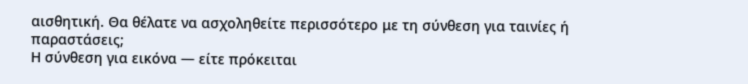αισθητική. Θα θέλατε να ασχοληθείτε περισσότερο με τη σύνθεση για ταινίες ή παραστάσεις;
Η σύνθεση για εικόνα — είτε πρόκειται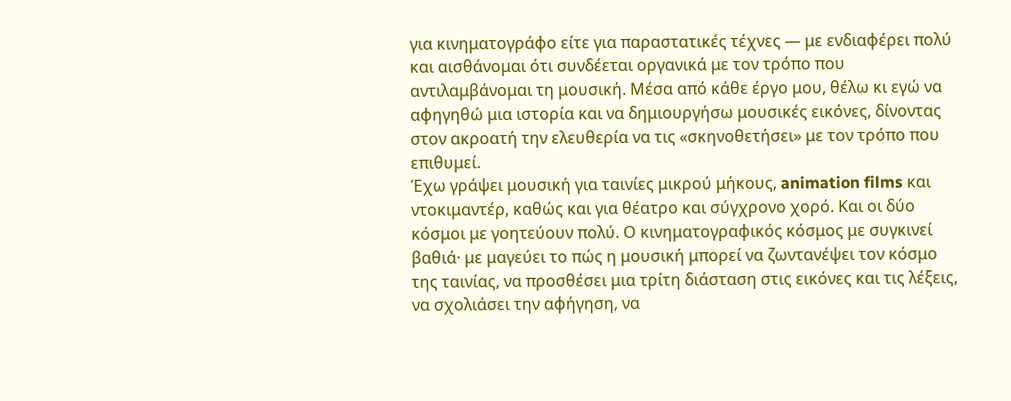για κινηματογράφο είτε για παραστατικές τέχνες — με ενδιαφέρει πολύ και αισθάνομαι ότι συνδέεται οργανικά με τον τρόπο που αντιλαμβάνομαι τη μουσική. Μέσα από κάθε έργο μου, θέλω κι εγώ να αφηγηθώ μια ιστορία και να δημιουργήσω μουσικές εικόνες, δίνοντας στον ακροατή την ελευθερία να τις «σκηνοθετήσει» με τον τρόπο που επιθυμεί.
Έχω γράψει μουσική για ταινίες μικρού μήκους, animation films και ντοκιμαντέρ, καθώς και για θέατρο και σύγχρονο χορό. Και οι δύο κόσμοι με γοητεύουν πολύ. Ο κινηματογραφικός κόσμος με συγκινεί βαθιά· με μαγεύει το πώς η μουσική μπορεί να ζωντανέψει τον κόσμο της ταινίας, να προσθέσει μια τρίτη διάσταση στις εικόνες και τις λέξεις, να σχολιάσει την αφήγηση, να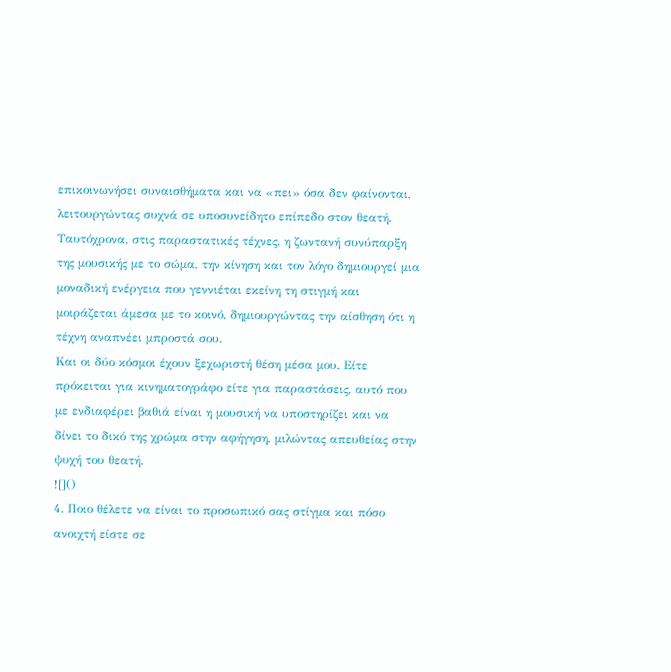επικοινωνήσει συναισθήματα και να «πει» όσα δεν φαίνονται, λειτουργώντας συχνά σε υποσυνείδητο επίπεδο στον θεατή.
Ταυτόχρονα, στις παραστατικές τέχνες, η ζωντανή συνύπαρξη της μουσικής με το σώμα, την κίνηση και τον λόγο δημιουργεί μια μοναδική ενέργεια που γεννιέται εκείνη τη στιγμή και μοιράζεται άμεσα με το κοινό, δημιουργώντας την αίσθηση ότι η τέχνη αναπνέει μπροστά σου.
Και οι δύο κόσμοι έχουν ξεχωριστή θέση μέσα μου. Είτε πρόκειται για κινηματογράφο είτε για παραστάσεις, αυτό που με ενδιαφέρει βαθιά είναι η μουσική να υποστηρίζει και να δίνει το δικό της χρώμα στην αφήγηση, μιλώντας απευθείας στην ψυχή του θεατή.
![]()
4. Ποιο θέλετε να είναι το προσωπικό σας στίγμα και πόσο ανοιχτή είστε σε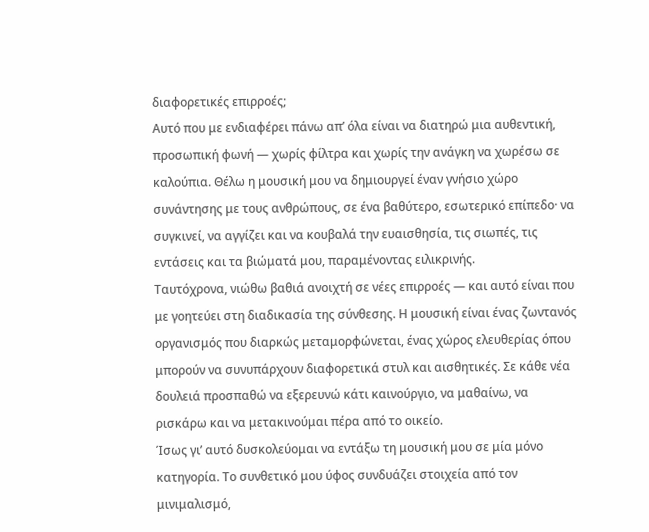διαφορετικές επιρροές;
Αυτό που με ενδιαφέρει πάνω απ’ όλα είναι να διατηρώ μια αυθεντική, προσωπική φωνή — χωρίς φίλτρα και χωρίς την ανάγκη να χωρέσω σε καλούπια. Θέλω η μουσική μου να δημιουργεί έναν γνήσιο χώρο συνάντησης με τους ανθρώπους, σε ένα βαθύτερο, εσωτερικό επίπεδο· να συγκινεί, να αγγίζει και να κουβαλά την ευαισθησία, τις σιωπές, τις εντάσεις και τα βιώματά μου, παραμένοντας ειλικρινής.
Ταυτόχρονα, νιώθω βαθιά ανοιχτή σε νέες επιρροές — και αυτό είναι που με γοητεύει στη διαδικασία της σύνθεσης. Η μουσική είναι ένας ζωντανός οργανισμός που διαρκώς μεταμορφώνεται, ένας χώρος ελευθερίας όπου μπορούν να συνυπάρχουν διαφορετικά στυλ και αισθητικές. Σε κάθε νέα δουλειά προσπαθώ να εξερευνώ κάτι καινούργιο, να μαθαίνω, να ρισκάρω και να μετακινούμαι πέρα από το οικείο.
Ίσως γι’ αυτό δυσκολεύομαι να εντάξω τη μουσική μου σε μία μόνο κατηγορία. Το συνθετικό μου ύφος συνδυάζει στοιχεία από τον μινιμαλισμό,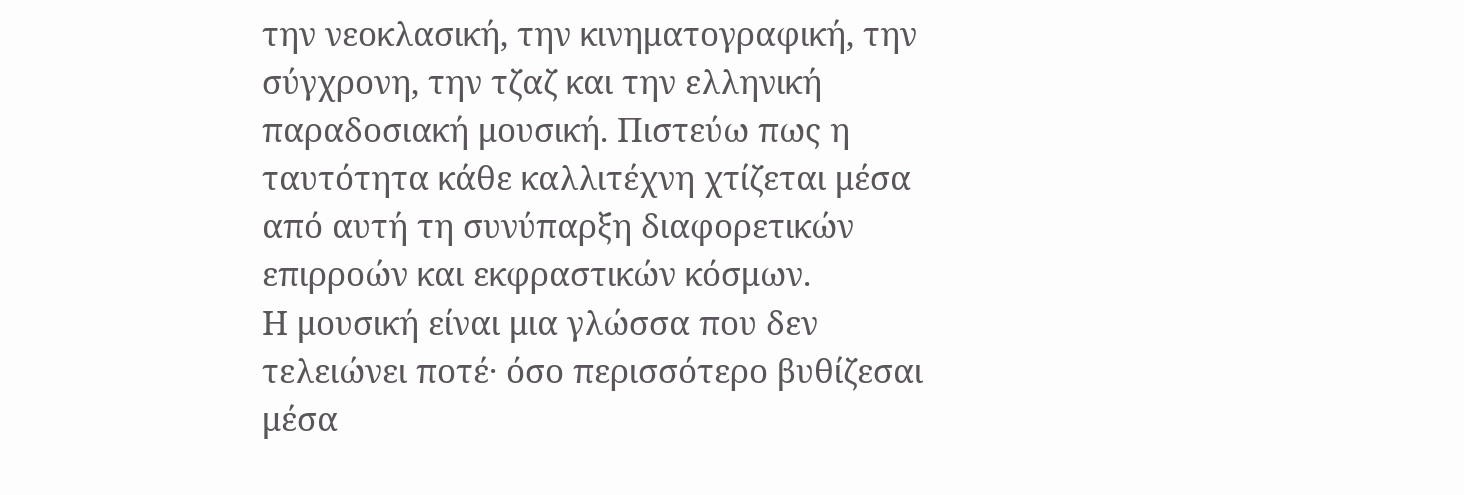την νεοκλασική, την κινηματογραφική, την σύγχρονη, την τζαζ και την ελληνική παραδοσιακή μουσική. Πιστεύω πως η ταυτότητα κάθε καλλιτέχνη χτίζεται μέσα από αυτή τη συνύπαρξη διαφορετικών επιρροών και εκφραστικών κόσμων.
Η μουσική είναι μια γλώσσα που δεν τελειώνει ποτέ· όσο περισσότερο βυθίζεσαι μέσα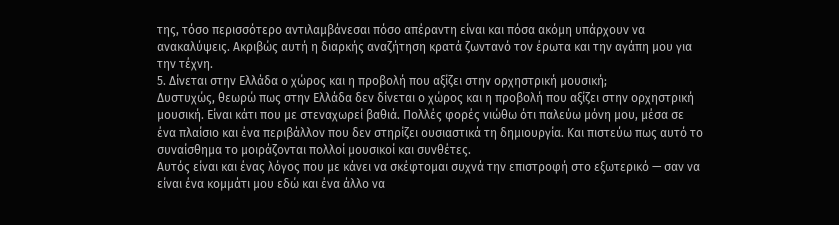της, τόσο περισσότερο αντιλαμβάνεσαι πόσο απέραντη είναι και πόσα ακόμη υπάρχουν να ανακαλύψεις. Ακριβώς αυτή η διαρκής αναζήτηση κρατά ζωντανό τον έρωτα και την αγάπη μου για την τέχνη.
5. Δίνεται στην Ελλάδα ο χώρος και η προβολή που αξίζει στην ορχηστρική μουσική;
Δυστυχώς, θεωρώ πως στην Ελλάδα δεν δίνεται ο χώρος και η προβολή που αξίζει στην ορχηστρική μουσική. Είναι κάτι που με στεναχωρεί βαθιά. Πολλές φορές νιώθω ότι παλεύω μόνη μου, μέσα σε ένα πλαίσιο και ένα περιβάλλον που δεν στηρίζει ουσιαστικά τη δημιουργία. Και πιστεύω πως αυτό το συναίσθημα το μοιράζονται πολλοί μουσικοί και συνθέτες.
Αυτός είναι και ένας λόγος που με κάνει να σκέφτομαι συχνά την επιστροφή στο εξωτερικό — σαν να είναι ένα κομμάτι μου εδώ και ένα άλλο να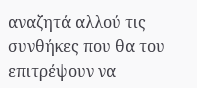αναζητά αλλού τις συνθήκες που θα του επιτρέψουν να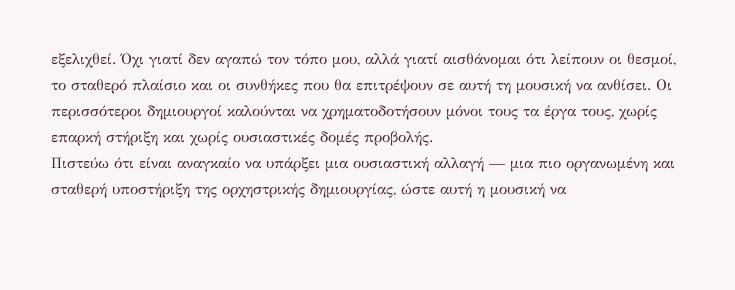εξελιχθεί. Όχι γιατί δεν αγαπώ τον τόπο μου, αλλά γιατί αισθάνομαι ότι λείπουν οι θεσμοί, το σταθερό πλαίσιο και οι συνθήκες που θα επιτρέψουν σε αυτή τη μουσική να ανθίσει. Οι περισσότεροι δημιουργοί καλούνται να χρηματοδοτήσουν μόνοι τους τα έργα τους, χωρίς επαρκή στήριξη και χωρίς ουσιαστικές δομές προβολής.
Πιστεύω ότι είναι αναγκαίο να υπάρξει μια ουσιαστική αλλαγή — μια πιο οργανωμένη και σταθερή υποστήριξη της ορχηστρικής δημιουργίας, ώστε αυτή η μουσική να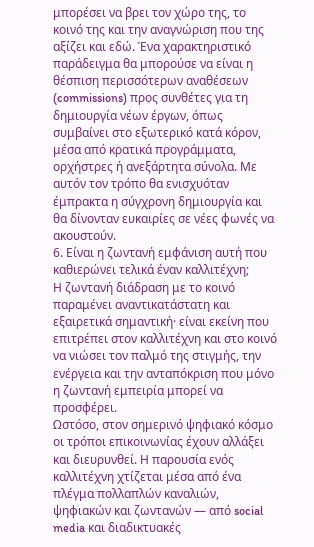μπορέσει να βρει τον χώρο της, το κοινό της και την αναγνώριση που της αξίζει και εδώ. Ένα χαρακτηριστικό παράδειγμα θα μπορούσε να είναι η θέσπιση περισσότερων αναθέσεων (commissions) προς συνθέτες για τη δημιουργία νέων έργων, όπως συμβαίνει στο εξωτερικό κατά κόρον, μέσα από κρατικά προγράμματα, ορχήστρες ή ανεξάρτητα σύνολα. Με αυτόν τον τρόπο θα ενισχυόταν έμπρακτα η σύγχρονη δημιουργία και θα δίνονταν ευκαιρίες σε νέες φωνές να ακουστούν.
6. Είναι η ζωντανή εμφάνιση αυτή που καθιερώνει τελικά έναν καλλιτέχνη;
Η ζωντανή διάδραση με το κοινό παραμένει αναντικατάστατη και εξαιρετικά σημαντική· είναι εκείνη που επιτρέπει στον καλλιτέχνη και στο κοινό να νιώσει τον παλμό της στιγμής, την ενέργεια και την ανταπόκριση που μόνο η ζωντανή εμπειρία μπορεί να προσφέρει.
Ωστόσο, στον σημερινό ψηφιακό κόσμο οι τρόποι επικοινωνίας έχουν αλλάξει και διευρυνθεί. Η παρουσία ενός καλλιτέχνη χτίζεται μέσα από ένα πλέγμα πολλαπλών καναλιών, ψηφιακών και ζωντανών — από social media και διαδικτυακές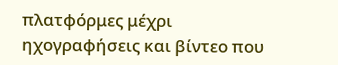πλατφόρμες μέχρι ηχογραφήσεις και βίντεο που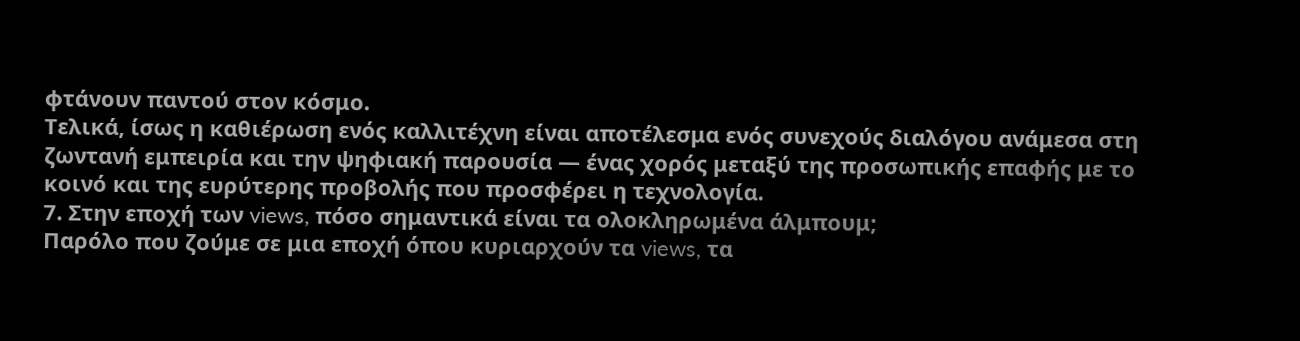φτάνουν παντού στον κόσμο.
Τελικά, ίσως η καθιέρωση ενός καλλιτέχνη είναι αποτέλεσμα ενός συνεχούς διαλόγου ανάμεσα στη ζωντανή εμπειρία και την ψηφιακή παρουσία — ένας χορός μεταξύ της προσωπικής επαφής με το κοινό και της ευρύτερης προβολής που προσφέρει η τεχνολογία.
7. Στην εποχή των views, πόσο σημαντικά είναι τα ολοκληρωμένα άλμπουμ;
Παρόλο που ζούμε σε μια εποχή όπου κυριαρχούν τα views, τα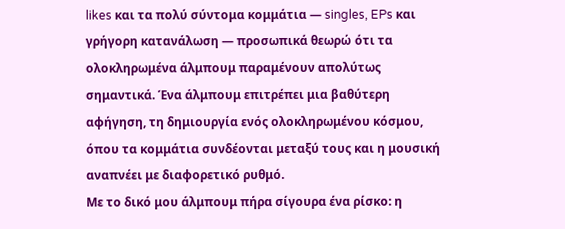likes και τα πολύ σύντομα κομμάτια — singles, EPs και γρήγορη κατανάλωση — προσωπικά θεωρώ ότι τα ολοκληρωμένα άλμπουμ παραμένουν απολύτως σημαντικά. Ένα άλμπουμ επιτρέπει μια βαθύτερη αφήγηση, τη δημιουργία ενός ολοκληρωμένου κόσμου, όπου τα κομμάτια συνδέονται μεταξύ τους και η μουσική αναπνέει με διαφορετικό ρυθμό.
Με το δικό μου άλμπουμ πήρα σίγουρα ένα ρίσκο: η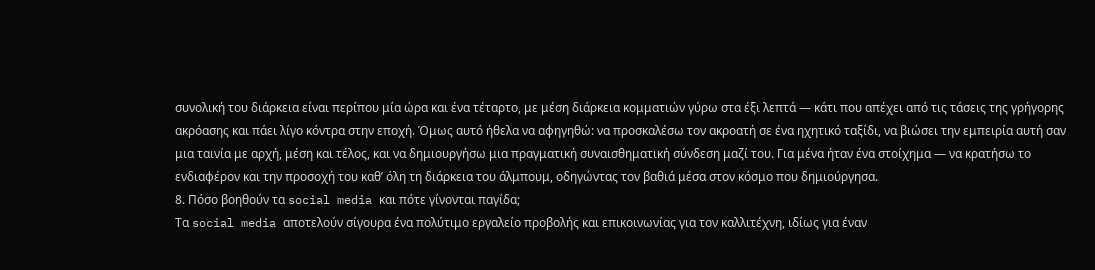συνολική του διάρκεια είναι περίπου μία ώρα και ένα τέταρτο, με μέση διάρκεια κομματιών γύρω στα έξι λεπτά — κάτι που απέχει από τις τάσεις της γρήγορης ακρόασης και πάει λίγο κόντρα στην εποχή. Όμως αυτό ήθελα να αφηγηθώ: να προσκαλέσω τον ακροατή σε ένα ηχητικό ταξίδι, να βιώσει την εμπειρία αυτή σαν μια ταινία με αρχή, μέση και τέλος, και να δημιουργήσω μια πραγματική συναισθηματική σύνδεση μαζί του. Για μένα ήταν ένα στοίχημα — να κρατήσω το ενδιαφέρον και την προσοχή του καθ’ όλη τη διάρκεια του άλμπουμ, οδηγώντας τον βαθιά μέσα στον κόσμο που δημιούργησα.
8. Πόσο βοηθούν τα social media και πότε γίνονται παγίδα;
Τα social media αποτελούν σίγουρα ένα πολύτιμο εργαλείο προβολής και επικοινωνίας για τον καλλιτέχνη, ιδίως για έναν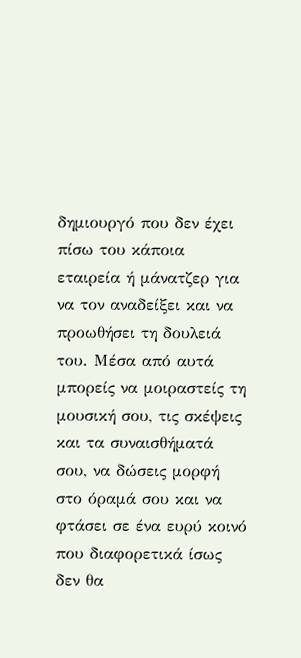δημιουργό που δεν έχει πίσω του κάποια εταιρεία ή μάνατζερ για να τον αναδείξει και να προωθήσει τη δουλειά του. Μέσα από αυτά μπορείς να μοιραστείς τη μουσική σου, τις σκέψεις και τα συναισθήματά σου, να δώσεις μορφή στο όραμά σου και να φτάσει σε ένα ευρύ κοινό που διαφορετικά ίσως δεν θα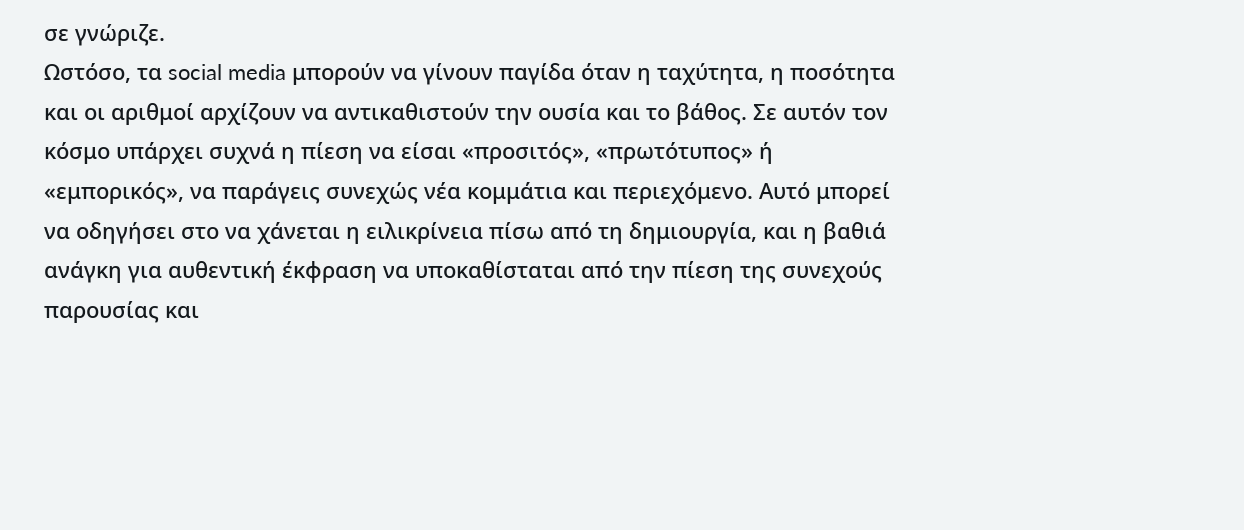σε γνώριζε.
Ωστόσο, τα social media μπορούν να γίνουν παγίδα όταν η ταχύτητα, η ποσότητα και οι αριθμοί αρχίζουν να αντικαθιστούν την ουσία και το βάθος. Σε αυτόν τον κόσμο υπάρχει συχνά η πίεση να είσαι «προσιτός», «πρωτότυπος» ή «εμπορικός», να παράγεις συνεχώς νέα κομμάτια και περιεχόμενο. Αυτό μπορεί να οδηγήσει στο να χάνεται η ειλικρίνεια πίσω από τη δημιουργία, και η βαθιά ανάγκη για αυθεντική έκφραση να υποκαθίσταται από την πίεση της συνεχούς παρουσίας και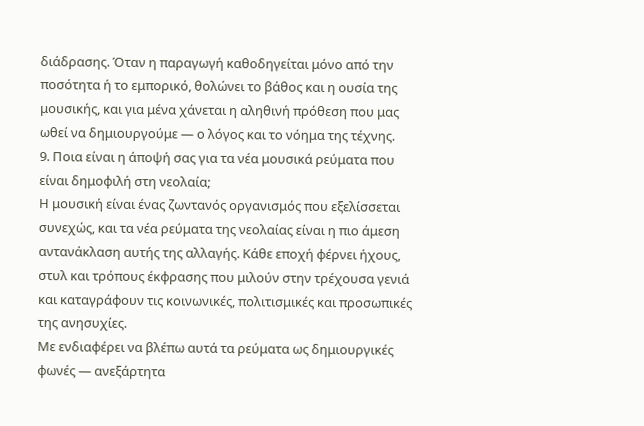διάδρασης. Όταν η παραγωγή καθοδηγείται μόνο από την ποσότητα ή το εμπορικό, θολώνει το βάθος και η ουσία της μουσικής, και για μένα χάνεται η αληθινή πρόθεση που μας ωθεί να δημιουργούμε — ο λόγος και το νόημα της τέχνης.
9. Ποια είναι η άποψή σας για τα νέα μουσικά ρεύματα που είναι δημοφιλή στη νεολαία;
Η μουσική είναι ένας ζωντανός οργανισμός που εξελίσσεται συνεχώς, και τα νέα ρεύματα της νεολαίας είναι η πιο άμεση αντανάκλαση αυτής της αλλαγής. Κάθε εποχή φέρνει ήχους, στυλ και τρόπους έκφρασης που μιλούν στην τρέχουσα γενιά και καταγράφουν τις κοινωνικές, πολιτισμικές και προσωπικές της ανησυχίες.
Με ενδιαφέρει να βλέπω αυτά τα ρεύματα ως δημιουργικές φωνές — ανεξάρτητα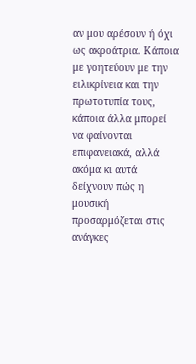αν μου αρέσουν ή όχι ως ακροάτρια. Κάποια με γοητεύουν με την ειλικρίνεια και την πρωτοτυπία τους, κάποια άλλα μπορεί να φαίνονται επιφανειακά, αλλά ακόμα κι αυτά δείχνουν πώς η μουσική προσαρμόζεται στις ανάγκες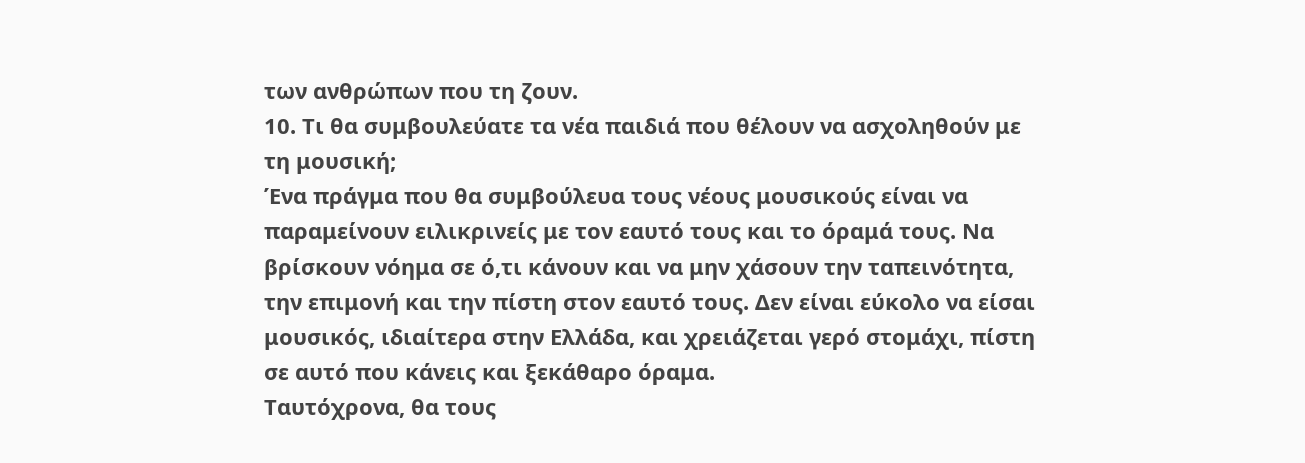των ανθρώπων που τη ζουν.
10. Τι θα συμβουλεύατε τα νέα παιδιά που θέλουν να ασχοληθούν με τη μουσική;
Ένα πράγμα που θα συμβούλευα τους νέους μουσικούς είναι να παραμείνουν ειλικρινείς με τον εαυτό τους και το όραμά τους. Να βρίσκουν νόημα σε ό,τι κάνουν και να μην χάσουν την ταπεινότητα, την επιμονή και την πίστη στον εαυτό τους. Δεν είναι εύκολο να είσαι μουσικός, ιδιαίτερα στην Ελλάδα, και χρειάζεται γερό στομάχι, πίστη σε αυτό που κάνεις και ξεκάθαρο όραμα.
Ταυτόχρονα, θα τους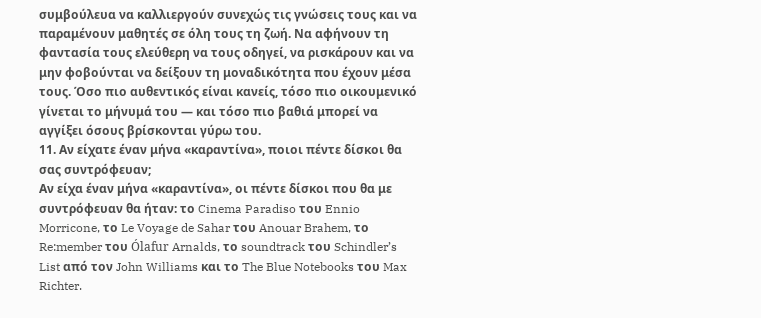συμβούλευα να καλλιεργούν συνεχώς τις γνώσεις τους και να παραμένουν μαθητές σε όλη τους τη ζωή. Να αφήνουν τη φαντασία τους ελεύθερη να τους οδηγεί, να ρισκάρουν και να μην φοβούνται να δείξουν τη μοναδικότητα που έχουν μέσα τους. Όσο πιο αυθεντικός είναι κανείς, τόσο πιο οικουμενικό γίνεται το μήνυμά του — και τόσο πιο βαθιά μπορεί να αγγίξει όσους βρίσκονται γύρω του.
11. Αν είχατε έναν μήνα «καραντίνα», ποιοι πέντε δίσκοι θα σας συντρόφευαν;
Αν είχα έναν μήνα «καραντίνα», οι πέντε δίσκοι που θα με συντρόφευαν θα ήταν: το Cinema Paradiso του Ennio Morricone, το Le Voyage de Sahar του Anouar Brahem, το Re:member του Ólafur Arnalds, το soundtrack του Schindler’s List από τον John Williams και το The Blue Notebooks του Max Richter.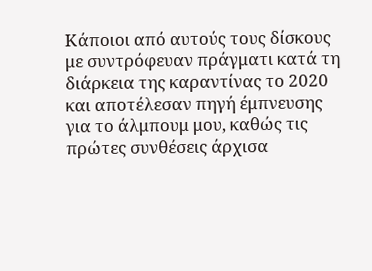Κάποιοι από αυτούς τους δίσκους με συντρόφευαν πράγματι κατά τη διάρκεια της καραντίνας το 2020 και αποτέλεσαν πηγή έμπνευσης για το άλμπουμ μου, καθώς τις πρώτες συνθέσεις άρχισα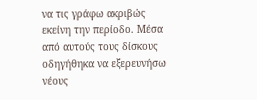να τις γράφω ακριβώς εκείνη την περίοδο. Μέσα από αυτούς τους δίσκους οδηγήθηκα να εξερευνήσω νέους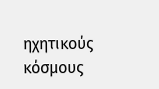ηχητικούς κόσμους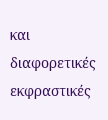και διαφορετικές εκφραστικές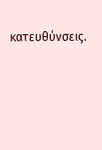κατευθύνσεις.